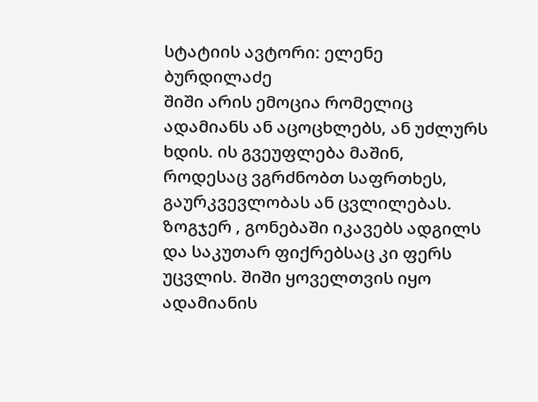სტატიის ავტორი: ელენე ბურდილაძე
შიში არის ემოცია რომელიც ადამიანს ან აცოცხლებს, ან უძლურს ხდის. ის გვეუფლება მაშინ, როდესაც ვგრძნობთ საფრთხეს, გაურკვევლობას ან ცვლილებას. ზოგჯერ , გონებაში იკავებს ადგილს და საკუთარ ფიქრებსაც კი ფერს უცვლის. შიში ყოველთვის იყო ადამიანის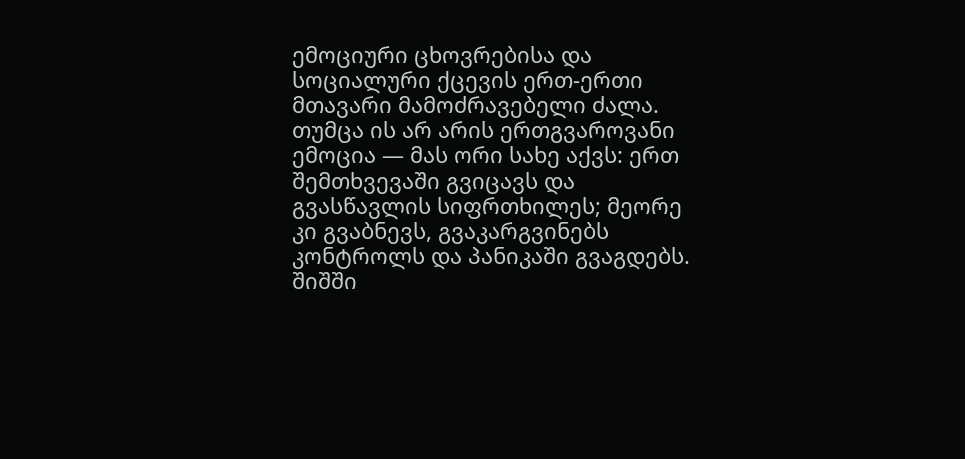ემოციური ცხოვრებისა და სოციალური ქცევის ერთ-ერთი მთავარი მამოძრავებელი ძალა. თუმცა ის არ არის ერთგვაროვანი ემოცია — მას ორი სახე აქვს: ერთ შემთხვევაში გვიცავს და გვასწავლის სიფრთხილეს; მეორე კი გვაბნევს, გვაკარგვინებს კონტროლს და პანიკაში გვაგდებს.
შიშში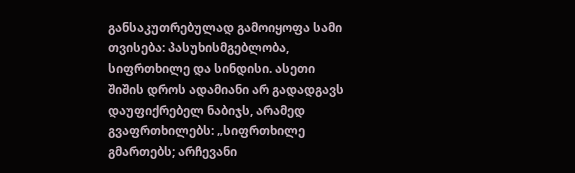განსაკუთრებულად გამოიყოფა სამი თვისება: პასუხისმგებლობა, სიფრთხილე და სინდისი. ასეთი შიშის დროს ადამიანი არ გადადგავს დაუფიქრებელ ნაბიჯს, არამედ გვაფრთხილებს: „სიფრთხილე გმართებს; არჩევანი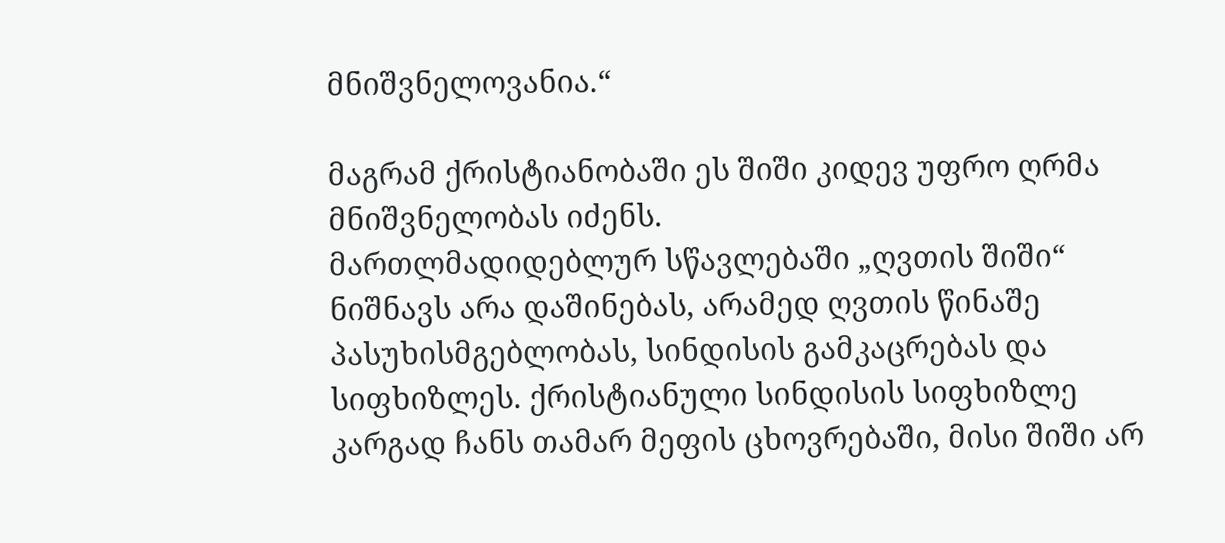მნიშვნელოვანია.“

მაგრამ ქრისტიანობაში ეს შიში კიდევ უფრო ღრმა მნიშვნელობას იძენს.
მართლმადიდებლურ სწავლებაში „ღვთის შიში“ ნიშნავს არა დაშინებას, არამედ ღვთის წინაშე პასუხისმგებლობას, სინდისის გამკაცრებას და სიფხიზლეს. ქრისტიანული სინდისის სიფხიზლე კარგად ჩანს თამარ მეფის ცხოვრებაში, მისი შიში არ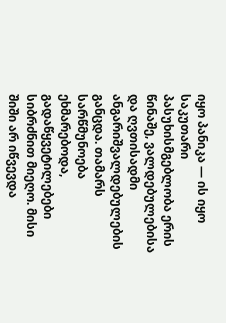იყო პანიკა — ის იყო საკუთარი პასუხისმგებლობა ერის წინაშე, ვალდებულებისა და ღვთისადმი ანგარიშვალდებულების განცდა. თამარს სარწმუნოება ეხმარებოდა, გადაწყვეტილებები სიბრძნით მიეღო. მისი შიში არ იწვევდა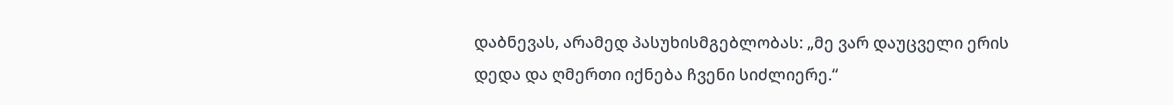დაბნევას, არამედ პასუხისმგებლობას: „მე ვარ დაუცველი ერის დედა და ღმერთი იქნება ჩვენი სიძლიერე.“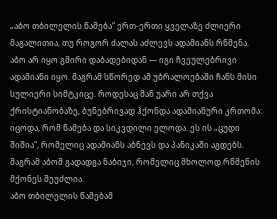„აბო თბილელის წამება“ ერთ-ერთი ყველაზე ძლიერი მაგალითია, თუ როგორ ძალას აძლევს ადამიანს რწმენა. აბო არ იყო გმირი დაბადებიდან — იგი ჩვეულებრივი ადამიანი იყო. მაგრამ სწორედ ამ უბრალოებაში ჩანს მისი სულიერი სიმტკიცე. როდესაც მან უარი არ თქვა ქრისტიანობაზე, ბუნებრივად ჰქონდა ადამიანური კრთომა: იცოდა, რომ წამება და სიკვდილი ელოდა. ეს ის „ცუდი შიშია“, რომელიც ადამიანს აბნევს და პანიკაში აგდებს. მაგრამ აბომ გადადგა ნაბიჯი, რომელიც მხოლოდ რწმენის მქონეს შეუძლია.
აბო თბილელის წამებამ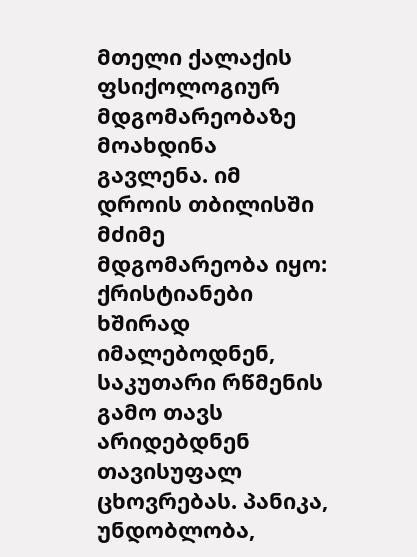მთელი ქალაქის ფსიქოლოგიურ მდგომარეობაზე მოახდინა გავლენა. იმ დროის თბილისში მძიმე მდგომარეობა იყო: ქრისტიანები ხშირად იმალებოდნენ, საკუთარი რწმენის გამო თავს არიდებდნენ თავისუფალ ცხოვრებას. პანიკა, უნდობლობა,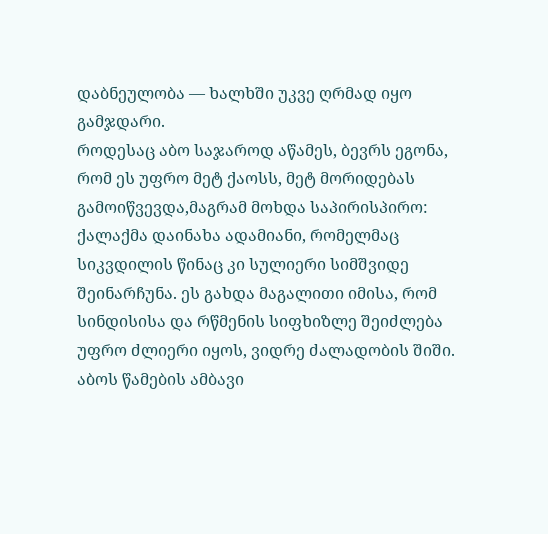დაბნეულობა — ხალხში უკვე ღრმად იყო გამჯდარი.
როდესაც აბო საჯაროდ აწამეს, ბევრს ეგონა, რომ ეს უფრო მეტ ქაოსს, მეტ მორიდებას გამოიწვევდა,მაგრამ მოხდა საპირისპირო: ქალაქმა დაინახა ადამიანი, რომელმაც სიკვდილის წინაც კი სულიერი სიმშვიდე შეინარჩუნა. ეს გახდა მაგალითი იმისა, რომ სინდისისა და რწმენის სიფხიზლე შეიძლება უფრო ძლიერი იყოს, ვიდრე ძალადობის შიში. აბოს წამების ამბავი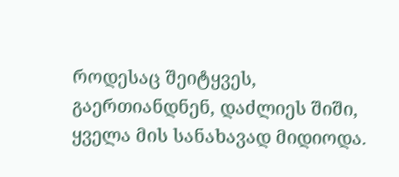როდესაც შეიტყვეს, გაერთიანდნენ, დაძლიეს შიში, ყველა მის სანახავად მიდიოდა.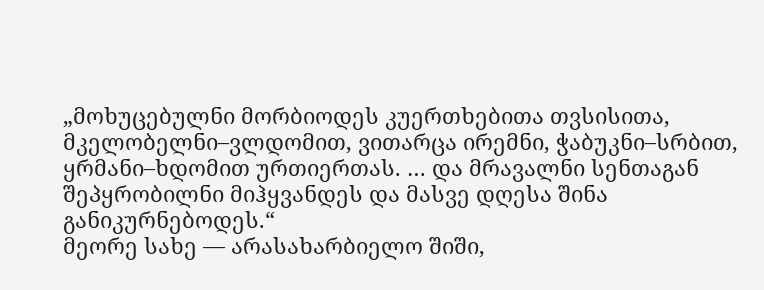„მოხუცებულნი მორბიოდეს კუერთხებითა თვსისითა, მკელობელნი–ვლდომით, ვითარცა ირემნი, ჭაბუკნი–სრბით, ყრმანი–ხდომით ურთიერთას. … და მრავალნი სენთაგან შეპყრობილნი მიჰყვანდეს და მასვე დღესა შინა განიკურნებოდეს.“
მეორე სახე — არასახარბიელო შიში,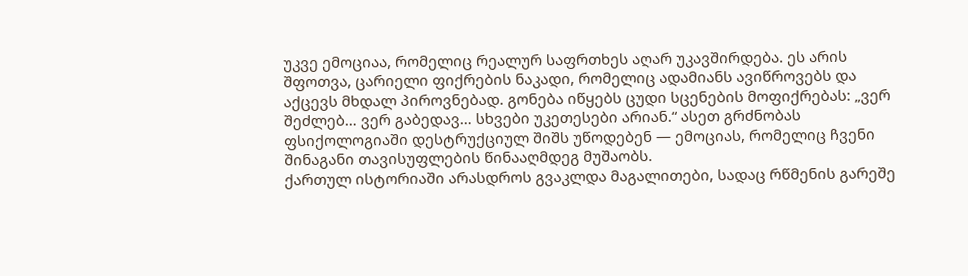უკვე ემოციაა, რომელიც რეალურ საფრთხეს აღარ უკავშირდება. ეს არის შფოთვა, ცარიელი ფიქრების ნაკადი, რომელიც ადამიანს ავიწროვებს და აქცევს მხდალ პიროვნებად. გონება იწყებს ცუდი სცენების მოფიქრებას: „ვერ შეძლებ… ვერ გაბედავ… სხვები უკეთესები არიან.“ ასეთ გრძნობას ფსიქოლოგიაში დესტრუქციულ შიშს უწოდებენ — ემოციას, რომელიც ჩვენი შინაგანი თავისუფლების წინააღმდეგ მუშაობს.
ქართულ ისტორიაში არასდროს გვაკლდა მაგალითები, სადაც რწმენის გარეშე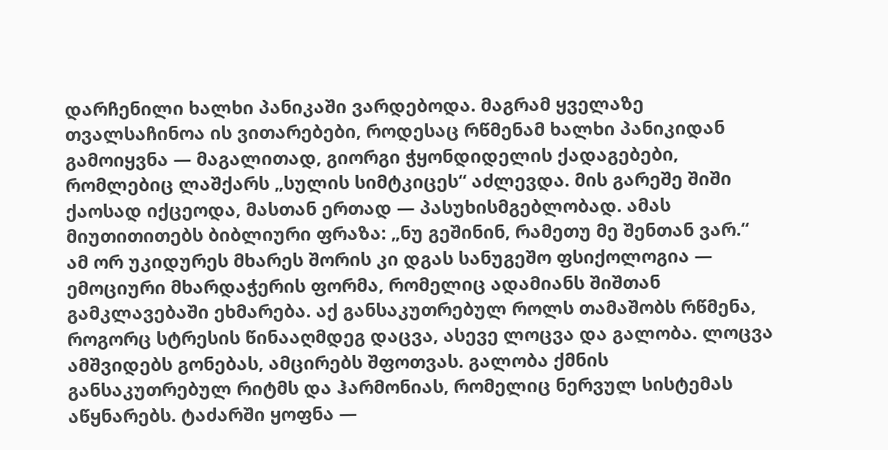დარჩენილი ხალხი პანიკაში ვარდებოდა. მაგრამ ყველაზე თვალსაჩინოა ის ვითარებები, როდესაც რწმენამ ხალხი პანიკიდან გამოიყვნა — მაგალითად, გიორგი ჭყონდიდელის ქადაგებები, რომლებიც ლაშქარს „სულის სიმტკიცეს“ აძლევდა. მის გარეშე შიში ქაოსად იქცეოდა, მასთან ერთად — პასუხისმგებლობად. ამას მიუთითითებს ბიბლიური ფრაზა: „ნუ გეშინინ, რამეთუ მე შენთან ვარ.“
ამ ორ უკიდურეს მხარეს შორის კი დგას სანუგეშო ფსიქოლოგია — ემოციური მხარდაჭერის ფორმა, რომელიც ადამიანს შიშთან გამკლავებაში ეხმარება. აქ განსაკუთრებულ როლს თამაშობს რწმენა, როგორც სტრესის წინააღმდეგ დაცვა, ასევე ლოცვა და გალობა. ლოცვა ამშვიდებს გონებას, ამცირებს შფოთვას. გალობა ქმნის განსაკუთრებულ რიტმს და ჰარმონიას, რომელიც ნერვულ სისტემას აწყნარებს. ტაძარში ყოფნა —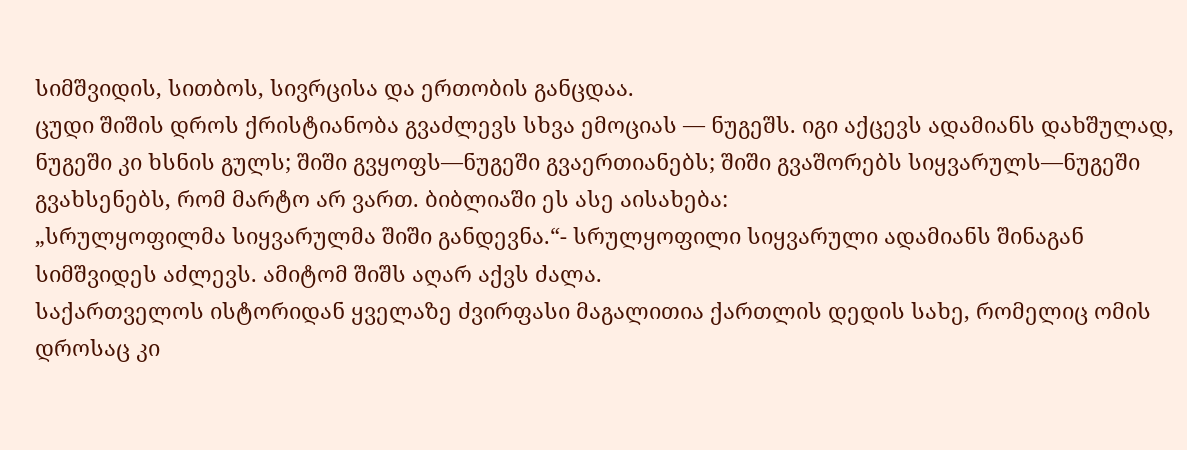სიმშვიდის, სითბოს, სივრცისა და ერთობის განცდაა.
ცუდი შიშის დროს ქრისტიანობა გვაძლევს სხვა ემოციას — ნუგეშს. იგი აქცევს ადამიანს დახშულად, ნუგეში კი ხსნის გულს; შიში გვყოფს—ნუგეში გვაერთიანებს; შიში გვაშორებს სიყვარულს—ნუგეში გვახსენებს, რომ მარტო არ ვართ. ბიბლიაში ეს ასე აისახება:
„სრულყოფილმა სიყვარულმა შიში განდევნა.“- სრულყოფილი სიყვარული ადამიანს შინაგან სიმშვიდეს აძლევს. ამიტომ შიშს აღარ აქვს ძალა.
საქართველოს ისტორიდან ყველაზე ძვირფასი მაგალითია ქართლის დედის სახე, რომელიც ომის დროსაც კი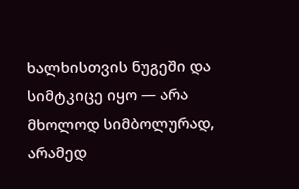ხალხისთვის ნუგეში და სიმტკიცე იყო — არა მხოლოდ სიმბოლურად, არამედ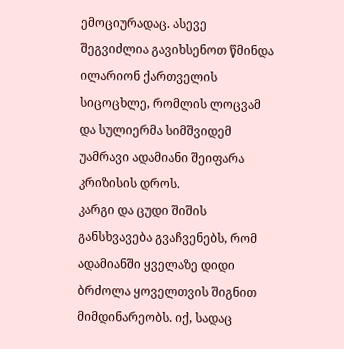ემოციურადაც. ასევე შეგვიძლია გავიხსენოთ წმინდა ილარიონ ქართველის სიცოცხლე, რომლის ლოცვამ და სულიერმა სიმშვიდემ უამრავი ადამიანი შეიფარა კრიზისის დროს.
კარგი და ცუდი შიშის განსხვავება გვაჩვენებს, რომ ადამიანში ყველაზე დიდი ბრძოლა ყოველთვის შიგნით მიმდინარეობს. იქ, სადაც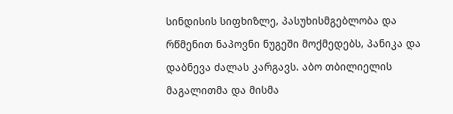სინდისის სიფხიზლე, პასუხისმგებლობა და რწმენით ნაპოვნი ნუგეში მოქმედებს, პანიკა და დაბნევა ძალას კარგავს. აბო თბილიელის მაგალითმა და მისმა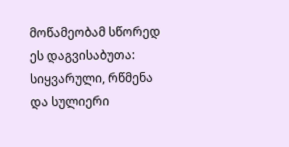მოწამეობამ სწორედ ეს დაგვისაბუთა: სიყვარული, რწმენა და სულიერი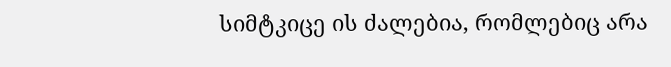სიმტკიცე ის ძალებია, რომლებიც არა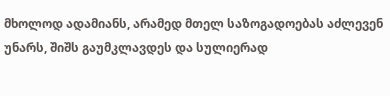მხოლოდ ადამიანს, არამედ მთელ საზოგადოებას აძლევენ უნარს, შიშს გაუმკლავდეს და სულიერად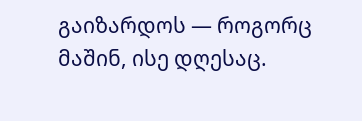გაიზარდოს — როგორც მაშინ, ისე დღესაც.